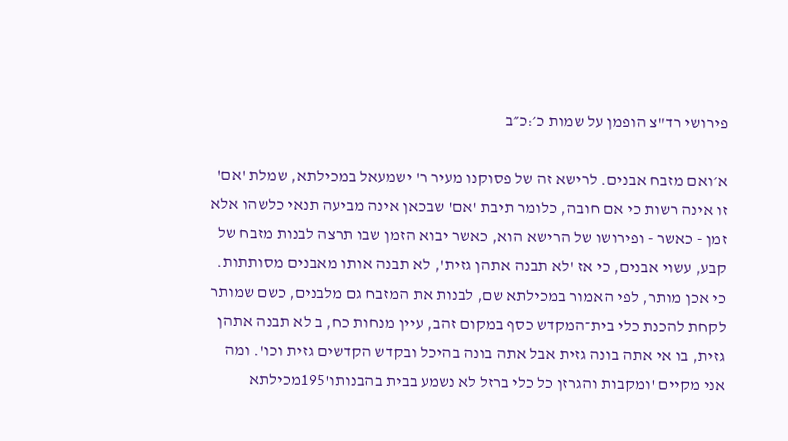פירושי רד"צ הופמן על שמות כ׳:כ״ב

א׳ואם מזבח אבנים. לרישא זה של פסוקנו מעיר ר' ישמעאל במכילתא, שמלת 'אם' זו אינה רשות כי אם חובה, כלומר תיבת 'אם' שבכאן אינה מביעה תנאי כלשהו אלא זמן - כאשר - ופירושו של הרישא הוא, כאשר יבוא הזמן שבו תרצה לבנות מזבח של קבע, עשוי אבנים, כי אז 'לא תבנה אתהן גזית', לא תבנה אותו מאבנים מסותתות. כי אכן מותר, לפי האמור במכילתא שם, לבנות את המזבח גם מלבנים, כשם שמותר לקחת להכנת כלי בית־המקדש כסף במקום זהב, עיין מנחות כח, ב לא תבנה אתהן גזית, בו אי אתה בונה גזית אבל אתה בונה בהיכל ובקדש הקדשים גזית וכו'. ומה אני מקיים 'ומקבות והגרזן כל כלי ברזל לא נשמע בבית בהבנותו'195מכילתא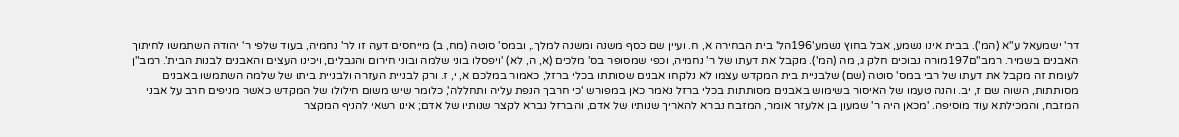דר' ישמעאל ע"א (המ'). בבית אינו נשמע, אבל בחוץ נשמע'196הל' בית הבחירה א, ח. ועיין שם כסף משנה ומשנה למלך., ובמס' סוטה (מח, ב) מייחסים דעה זו לר' נחמיה, בעוד שלפי ר' יהודה השתמשו לחיתוך האבנים בשמיר. רמב"ם197מורה נבוכים חלק ג, מה (המ'). מקבל את דעתו של ר' נחמיה, וכפי שמסופר בס' מלכים (א, ה, לא) 'ויפסלו בוני שלמה ובוני חירום והגבלים, ויכינו העצים והאבנים לבנות הבית'. רמב"ן לעומת זה מקבל את דעתו של רבי במס' סוטה (שם) שלבניית בית המקדש עצמו לא נלקחו אבנים שסותתו בכלי ברזל, כאמור במלכם א, י, ז. ורק לבניית העזרה ולבניית ביתו של שלמה השתמשו באבנים מסותתות, השוה שם ז, יב. והנה טעמו של האיסור בשימוש באבנים מסותתות בכלי ברזל נאמר כאן במפורש 'כי חרבך הנפת עליה ותחללה', כלומר שיש משום חילולו של המקדש כאשר מניפים חרב על אבני המזבח, והמכילתא עוד מוסיפה. 'מכאן היה ר' שמעון בן אלעזר אומר, המזבח נברא להאריך שנותיו של אדם, והברזל נברא לקצר שנותיו של אדם; אינו רשאי להניף המקצר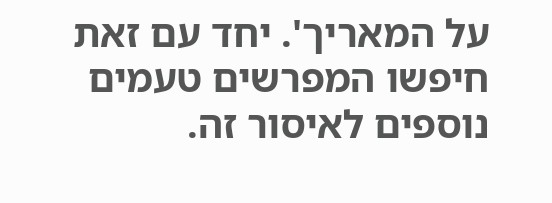על המאריך'. יחד עם זאת חיפשו המפרשים טעמים נוספים לאיסור זה.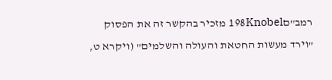רמב"ם198Knobel מזכיר בהקשר זה את הפסוק "וירד מעשות החטאת והעולה והשלמים" (ויקרא ט,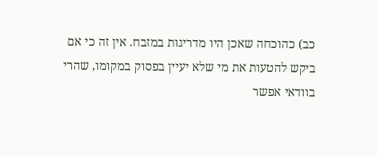כב) כהוכחה שאכן היו מדריגות במזבח. אין זה כי אם ביקש להטעות את מי שלא יעיין בפסוק במקומו, שהרי בוודאי אפשר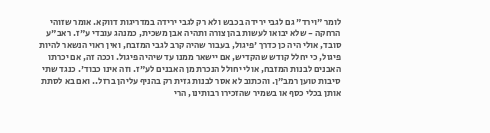לומר "וירד" גם לגבי ירידה בכבש ולא רק לגבי ירידה במדריגות דווקא. אומר שזוהי הרחקה - שלא יבואו לעשות בהן צורה ותהיה אבן משכית, כמנהג עובדי ע"ז. ראב"ע סובד, אולי היה כן כדרך 'פיגול, בעבור שהיה קרב לגבי המזבח, ואין ראוי הנשאר להיות פיגול, כי יחלל קודש שהקדיש, אם יישאר ממנו עד שיהיה פיגול. וככה זה, אם יכרתו האבנים לבנות המזבח, אולי יחולל הנכרת מן האבנים לע"ז. וזה אינו כבוד'. כנגד שתי סיבות טוען רמב"ן. והכתוב לא אסר לבנות גזית רק בהניף עליהן ברזל.. ואם בא לסתת אותן בכלי כסף או בשמיר שהזכירו רבותינו, הרי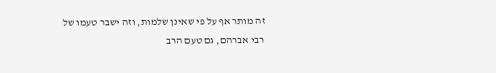זה מותר אף על פי שאינן שלמות, וזה ישבר טעמו של רבי אברהם, גם טעם הרב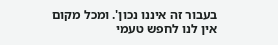בעבור זה איננו נכון'. ומכל מקום אין לנו לחפש טעמי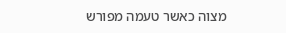מצוה כאשר טעמה מפורש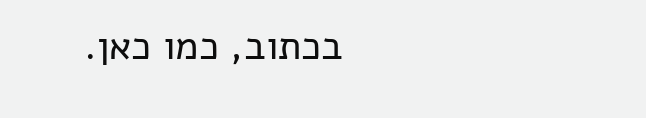בכתוב, כמו כאן.